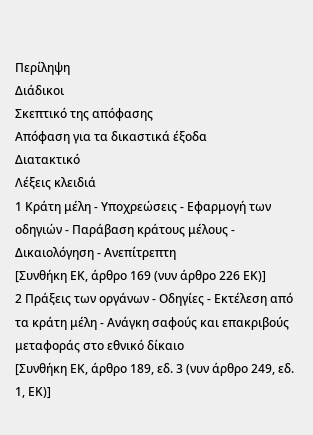Περίληψη
Διάδικοι
Σκεπτικό της απόφασης
Απόφαση για τα δικαστικά έξοδα
Διατακτικό
Λέξεις κλειδιά
1 Κράτη μέλη - Υποχρεώσεις - Εφαρμογή των οδηγιών - Παράβαση κράτους μέλους - Δικαιολόγηση - Ανεπίτρεπτη
[Συνθήκη ΕΚ, άρθρο 169 (νυν άρθρο 226 ΕΚ)]
2 Πράξεις των οργάνων - Οδηγίες - Εκτέλεση από τα κράτη μέλη - Ανάγκη σαφούς και επακριβούς μεταφοράς στο εθνικό δίκαιο
[Συνθήκη ΕΚ, άρθρο 189, εδ. 3 (νυν άρθρο 249, εδ. 1, ΕΚ)]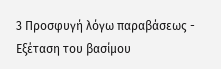3 Προσφυγή λόγω παραβάσεως - Εξέταση του βασίμου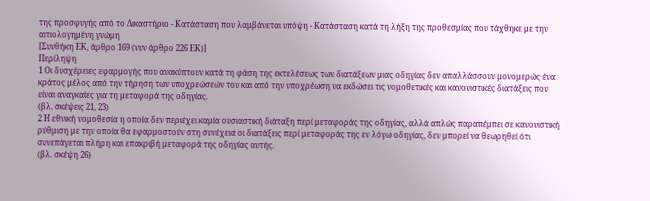της προσφυγής από το Δικαστήριο - Κατάσταση που λαμβάνεται υπόψη - Κατάσταση κατά τη λήξη της προθεσμίας που τάχθηκε με την αιτιολογημένη γνώμη
[Συνθήκη ΕΚ, άρθρο 169 (νυν άρθρο 226 ΕΚ)]
Περίληψη
1 Οι δυσχέρειες εφαρμογής που ανακύπτουν κατά τη φάση της εκτελέσεως των διατάξεων μιας οδηγίας δεν απαλλάσσουν μονομερώς ένα κράτος μέλος από την τήρηση των υποχρεώσεών του και από την υποχρέωση να εκδώσει τις νομοθετικές και κανονιστικές διατάξεις που είναι αναγκαίες για τη μεταφορά της οδηγίας.
(βλ. σκέψεις 21, 23)
2 Η εθνική νομοθεσία η οποία δεν περιέχει καμία ουσιαστική διάταξη περί μεταφοράς της οδηγίας, αλλά απλώς παραπέμπει σε κανονιστική ρύθμιση με την οποία θα εφαρμοστούν στη συνέχεια οι διατάξεις περί μεταφοράς της εν λόγω οδηγίας, δεν μπορεί να θεωρηθεί ότι συνεπάγεται πλήρη και επακριβή μεταφορά της οδηγίας αυτής.
(βλ. σκέψη 26)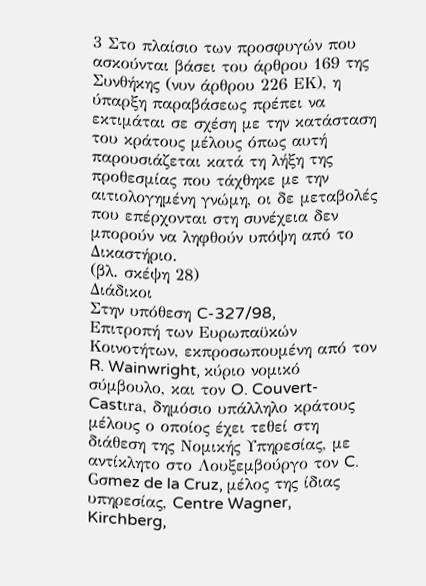3 Στο πλαίσιο των προσφυγών που ασκούνται βάσει του άρθρου 169 της Συνθήκης (νυν άρθρου 226 ΕΚ), η ύπαρξη παραβάσεως πρέπει να εκτιμάται σε σχέση με την κατάσταση του κράτους μέλους όπως αυτή παρουσιάζεται κατά τη λήξη της προθεσμίας που τάχθηκε με την αιτιολογημένη γνώμη, οι δε μεταβολές που επέρχονται στη συνέχεια δεν μπορούν να ληφθούν υπόψη από το Δικαστήριο.
(βλ. σκέψη 28)
Διάδικοι
Στην υπόθεση C-327/98,
Επιτροπή των Ευρωπαϋκών Κοινοτήτων, εκπροσωπουμένη από τον R. Wainwright, κύριο νομικό σύμβουλο, και τον O. Couvert-Castιra, δημόσιο υπάλληλο κράτους μέλους ο οποίος έχει τεθεί στη διάθεση της Νομικής Υπηρεσίας, με αντίκλητο στο Λουξεμβούργο τον C. Gσmez de la Cruz, μέλος της ίδιας υπηρεσίας, Centre Wagner, Kirchberg,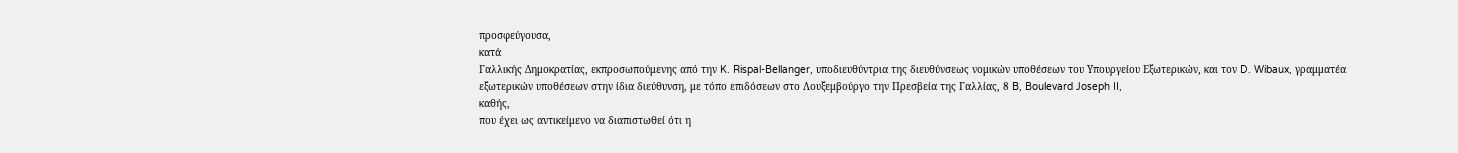προσφεύγουσα,
κατά
Γαλλικής Δημοκρατίας, εκπροσωπούμενης από την K. Rispal-Bellanger, υποδιευθύντρια της διευθύνσεως νομικών υποθέσεων του Υπουργείου Εξωτερικών, και τον D. Wibaux, γραμματέα εξωτερικών υποθέσεων στην ίδια διεύθυνση, με τόπο επιδόσεων στο Λουξεμβούργο την Πρεσβεία της Γαλλίας, 8 B, Boulevard Joseph II,
καθής,
που έχει ως αντικείμενο να διαπιστωθεί ότι η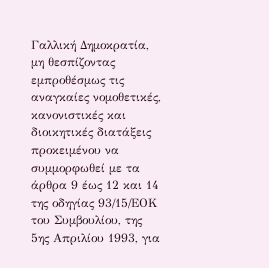Γαλλική Δημοκρατία, μη θεσπίζοντας εμπροθέσμως τις αναγκαίες νομοθετικές, κανονιστικές και διοικητικές διατάξεις προκειμένου να συμμορφωθεί με τα άρθρα 9 έως 12 και 14 της οδηγίας 93/15/ΕΟΚ του Συμβουλίου, της 5ης Απριλίου 1993, για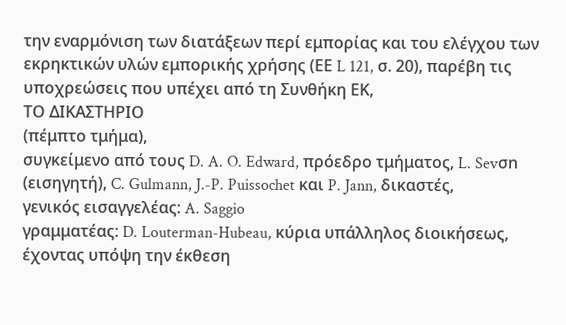την εναρμόνιση των διατάξεων περί εμπορίας και του ελέγχου των εκρηκτικών υλών εμπορικής χρήσης (ΕΕ L 121, σ. 20), παρέβη τις υποχρεώσεις που υπέχει από τη Συνθήκη ΕΚ,
ΤΟ ΔΙΚΑΣΤΗΡΙΟ
(πέμπτο τμήμα),
συγκείμενο από τους D. A. O. Edward, πρόεδρο τμήματος, L. Sevσn (εισηγητή), C. Gulmann, J.-P. Puissochet και P. Jann, δικαστές,
γενικός εισαγγελέας: A. Saggio
γραμματέας: D. Louterman-Hubeau, κύρια υπάλληλος διοικήσεως,
έχοντας υπόψη την έκθεση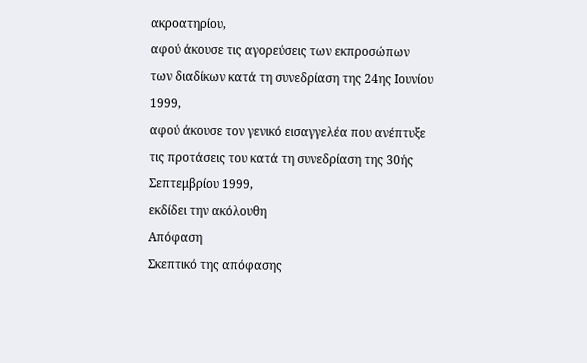ακροατηρίου,
αφού άκουσε τις αγορεύσεις των εκπροσώπων των διαδίκων κατά τη συνεδρίαση της 24ης Ιουνίου 1999,
αφού άκουσε τον γενικό εισαγγελέα που ανέπτυξε τις προτάσεις του κατά τη συνεδρίαση της 30ής Σεπτεμβρίου 1999,
εκδίδει την ακόλουθη
Απόφαση
Σκεπτικό της απόφασης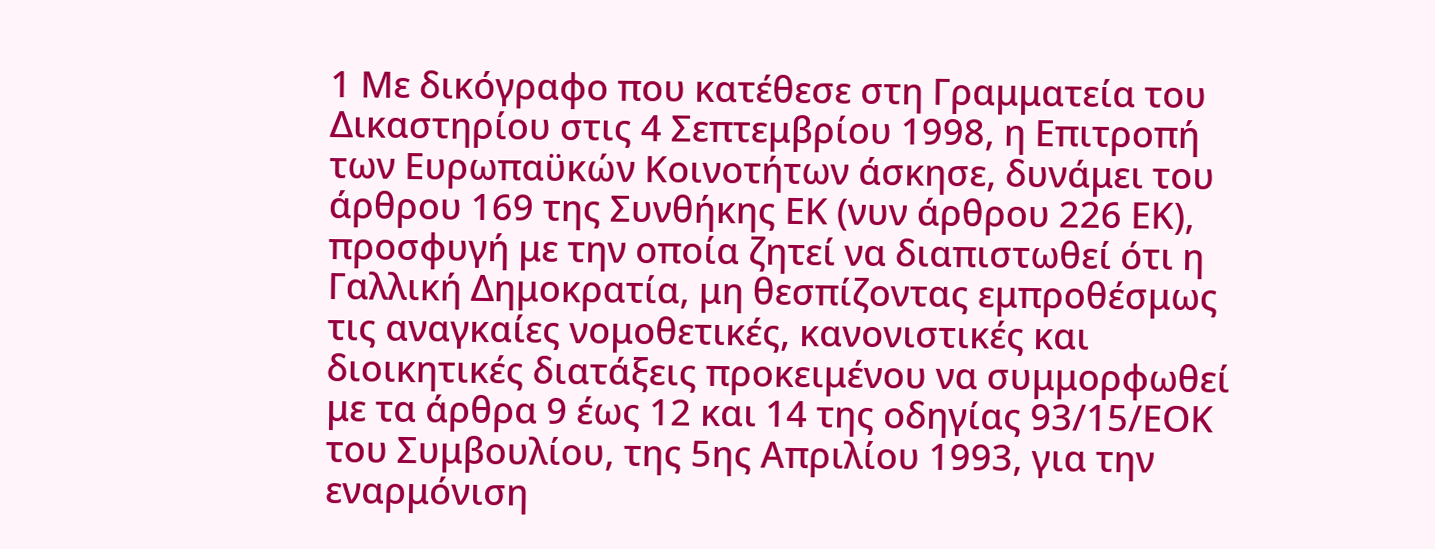1 Με δικόγραφο που κατέθεσε στη Γραμματεία του Δικαστηρίου στις 4 Σεπτεμβρίου 1998, η Επιτροπή των Ευρωπαϋκών Κοινοτήτων άσκησε, δυνάμει του άρθρου 169 της Συνθήκης ΕΚ (νυν άρθρου 226 ΕΚ), προσφυγή με την οποία ζητεί να διαπιστωθεί ότι η Γαλλική Δημοκρατία, μη θεσπίζοντας εμπροθέσμως τις αναγκαίες νομοθετικές, κανονιστικές και διοικητικές διατάξεις προκειμένου να συμμορφωθεί με τα άρθρα 9 έως 12 και 14 της οδηγίας 93/15/ΕΟΚ του Συμβουλίου, της 5ης Απριλίου 1993, για την εναρμόνιση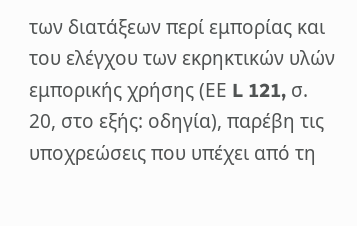των διατάξεων περί εμπορίας και του ελέγχου των εκρηκτικών υλών εμπορικής χρήσης (ΕΕ L 121, σ. 20, στο εξής: οδηγία), παρέβη τις υποχρεώσεις που υπέχει από τη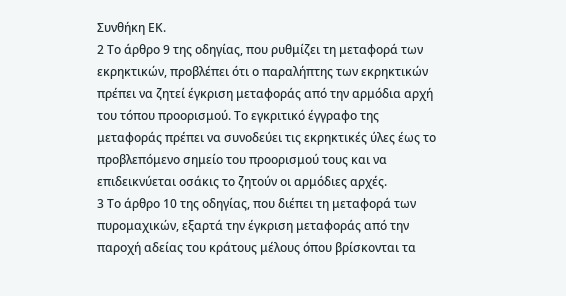Συνθήκη ΕΚ.
2 Το άρθρο 9 της οδηγίας, που ρυθμίζει τη μεταφορά των εκρηκτικών, προβλέπει ότι ο παραλήπτης των εκρηκτικών πρέπει να ζητεί έγκριση μεταφοράς από την αρμόδια αρχή του τόπου προορισμού. Το εγκριτικό έγγραφο της μεταφοράς πρέπει να συνοδεύει τις εκρηκτικές ύλες έως το προβλεπόμενο σημείο του προορισμού τους και να επιδεικνύεται οσάκις το ζητούν οι αρμόδιες αρχές.
3 Το άρθρο 10 της οδηγίας, που διέπει τη μεταφορά των πυρομαχικών, εξαρτά την έγκριση μεταφοράς από την παροχή αδείας του κράτους μέλους όπου βρίσκονται τα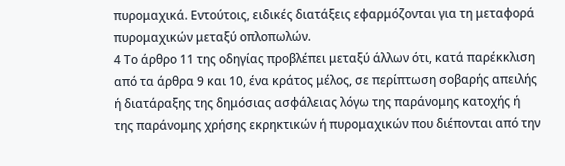πυρομαχικά. Εντούτοις, ειδικές διατάξεις εφαρμόζονται για τη μεταφορά πυρομαχικών μεταξύ οπλοπωλών.
4 Το άρθρο 11 της οδηγίας προβλέπει μεταξύ άλλων ότι, κατά παρέκκλιση από τα άρθρα 9 και 10, ένα κράτος μέλος, σε περίπτωση σοβαρής απειλής ή διατάραξης της δημόσιας ασφάλειας λόγω της παράνομης κατοχής ή της παράνομης χρήσης εκρηκτικών ή πυρομαχικών που διέπονται από την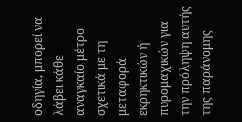οδηγία, μπορεί να λάβει κάθε αναγκαίο μέτρο σχετικά με τη μεταφορά εκρηκτικών ή πυρομαχικών για την πρόληψη αυτής της παράνομης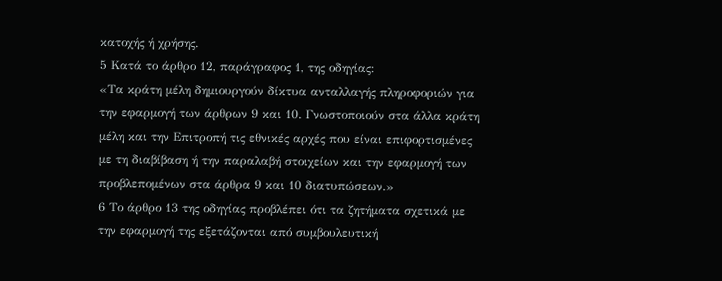κατοχής ή χρήσης.
5 Κατά το άρθρο 12, παράγραφος 1, της οδηγίας:
«Τα κράτη μέλη δημιουργούν δίκτυα ανταλλαγής πληροφοριών για την εφαρμογή των άρθρων 9 και 10. Γνωστοποιούν στα άλλα κράτη μέλη και την Επιτροπή τις εθνικές αρχές που είναι επιφορτισμένες με τη διαβίβαση ή την παραλαβή στοιχείων και την εφαρμογή των προβλεπομένων στα άρθρα 9 και 10 διατυπώσεων.»
6 Το άρθρο 13 της οδηγίας προβλέπει ότι τα ζητήματα σχετικά με την εφαρμογή της εξετάζονται από συμβουλευτική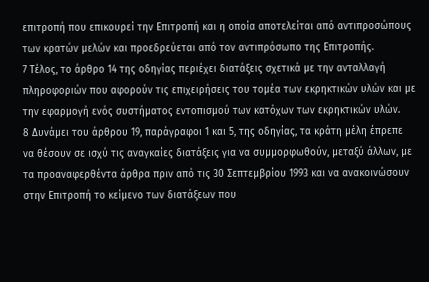επιτροπή που επικουρεί την Επιτροπή και η οποία αποτελείται από αντιπροσώπους των κρατών μελών και προεδρεύεται από τον αντιπρόσωπο της Επιτροπής.
7 Τέλος, το άρθρο 14 της οδηγίας περιέχει διατάξεις σχετικά με την ανταλλαγή πληροφοριών που αφορούν τις επιχειρήσεις του τομέα των εκρηκτικών υλών και με την εφαρμογή ενός συστήματος εντοπισμού των κατόχων των εκρηκτικών υλών.
8 Δυνάμει του άρθρου 19, παράγραφοι 1 και 5, της οδηγίας, τα κράτη μέλη έπρεπε να θέσουν σε ισχύ τις αναγκαίες διατάξεις για να συμμορφωθούν, μεταξύ άλλων, με τα προαναφερθέντα άρθρα πριν από τις 30 Σεπτεμβρίου 1993 και να ανακοινώσουν στην Επιτροπή το κείμενο των διατάξεων που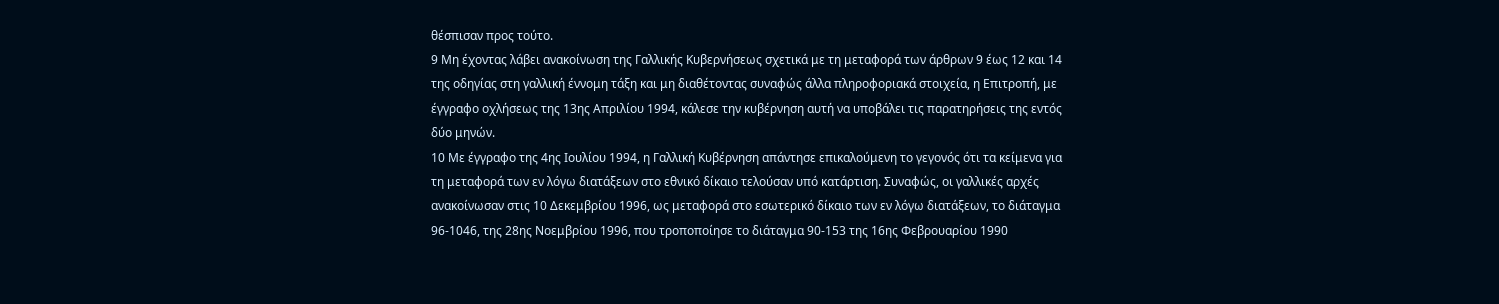θέσπισαν προς τούτο.
9 Μη έχοντας λάβει ανακοίνωση της Γαλλικής Κυβερνήσεως σχετικά με τη μεταφορά των άρθρων 9 έως 12 και 14 της οδηγίας στη γαλλική έννομη τάξη και μη διαθέτοντας συναφώς άλλα πληροφοριακά στοιχεία, η Επιτροπή, με έγγραφο οχλήσεως της 13ης Απριλίου 1994, κάλεσε την κυβέρνηση αυτή να υποβάλει τις παρατηρήσεις της εντός δύο μηνών.
10 Με έγγραφο της 4ης Ιουλίου 1994, η Γαλλική Κυβέρνηση απάντησε επικαλούμενη το γεγονός ότι τα κείμενα για τη μεταφορά των εν λόγω διατάξεων στο εθνικό δίκαιο τελούσαν υπό κατάρτιση. Συναφώς, οι γαλλικές αρχές ανακοίνωσαν στις 10 Δεκεμβρίου 1996, ως μεταφορά στο εσωτερικό δίκαιο των εν λόγω διατάξεων, το διάταγμα 96-1046, της 28ης Νοεμβρίου 1996, που τροποποίησε το διάταγμα 90-153 της 16ης Φεβρουαρίου 1990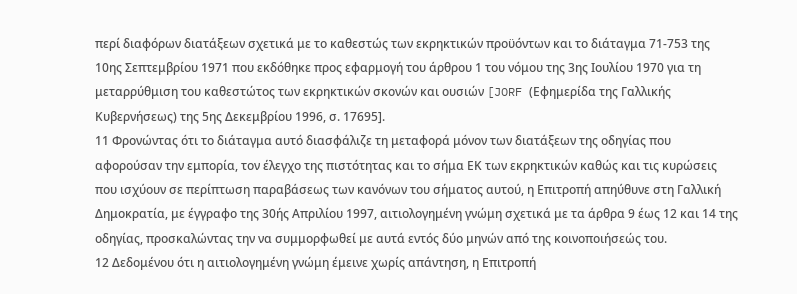περί διαφόρων διατάξεων σχετικά με το καθεστώς των εκρηκτικών προϋόντων και το διάταγμα 71-753 της 10ης Σεπτεμβρίου 1971 που εκδόθηκε προς εφαρμογή του άρθρου 1 του νόμου της 3ης Ιουλίου 1970 για τη μεταρρύθμιση του καθεστώτος των εκρηκτικών σκονών και ουσιών [JORF (Εφημερίδα της Γαλλικής Κυβερνήσεως) της 5ης Δεκεμβρίου 1996, σ. 17695].
11 Φρονώντας ότι το διάταγμα αυτό διασφάλιζε τη μεταφορά μόνον των διατάξεων της οδηγίας που αφορούσαν την εμπορία, τον έλεγχο της πιστότητας και το σήμα ΕΚ των εκρηκτικών καθώς και τις κυρώσεις που ισχύουν σε περίπτωση παραβάσεως των κανόνων του σήματος αυτού, η Επιτροπή απηύθυνε στη Γαλλική Δημοκρατία, με έγγραφο της 30ής Απριλίου 1997, αιτιολογημένη γνώμη σχετικά με τα άρθρα 9 έως 12 και 14 της οδηγίας, προσκαλώντας την να συμμορφωθεί με αυτά εντός δύο μηνών από της κοινοποιήσεώς του.
12 Δεδομένου ότι η αιτιολογημένη γνώμη έμεινε χωρίς απάντηση, η Επιτροπή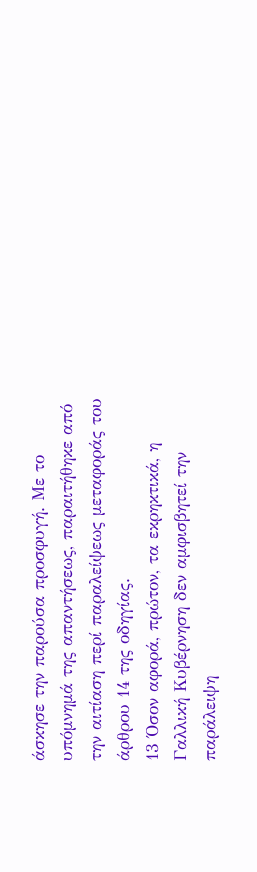άσκησε την παρούσα προσφυγή. Με το υπόμνημά της απαντήσεως, παραιτήθηκε από την αιτίαση περί παραλείψεως μεταφοράς του άρθρου 14 της οδηγίας.
13 Όσον αφορά, πρώτον, τα εκρηκτικά, η Γαλλική Κυβέρνηση δεν αμφισβητεί την παράλειψη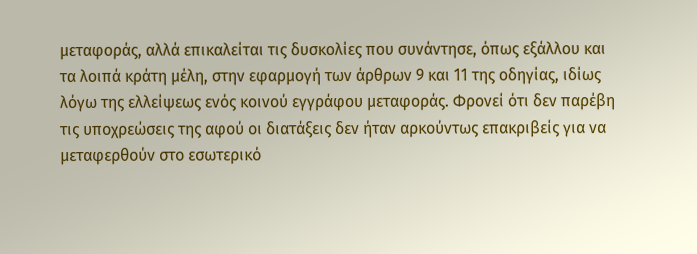μεταφοράς, αλλά επικαλείται τις δυσκολίες που συνάντησε, όπως εξάλλου και τα λοιπά κράτη μέλη, στην εφαρμογή των άρθρων 9 και 11 της οδηγίας, ιδίως λόγω της ελλείψεως ενός κοινού εγγράφου μεταφοράς. Φρονεί ότι δεν παρέβη τις υποχρεώσεις της αφού οι διατάξεις δεν ήταν αρκούντως επακριβείς για να μεταφερθούν στο εσωτερικό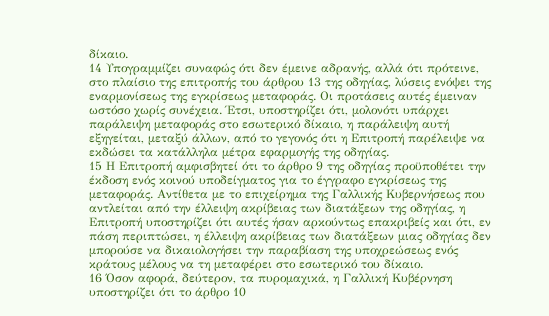δίκαιο.
14 Υπογραμμίζει συναφώς ότι δεν έμεινε αδρανής, αλλά ότι πρότεινε, στο πλαίσιο της επιτροπής του άρθρου 13 της οδηγίας, λύσεις ενόψει της εναρμονίσεως της εγκρίσεως μεταφοράς. Οι προτάσεις αυτές έμειναν ωστόσο χωρίς συνέχεια. Έτσι, υποστηρίζει ότι, μολονότι υπάρχει παράλειψη μεταφοράς στο εσωτερικό δίκαιο, η παράλειψη αυτή εξηγείται, μεταξύ άλλων, από το γεγονός ότι η Επιτροπή παρέλειψε να εκδώσει τα κατάλληλα μέτρα εφαρμογής της οδηγίας.
15 Η Επιτροπή αμφισβητεί ότι το άρθρο 9 της οδηγίας προϋποθέτει την έκδοση ενός κοινού υποδείγματος για το έγγραφο εγκρίσεως της μεταφοράς. Αντίθετα με το επιχείρημα της Γαλλικής Κυβερνήσεως που αντλείται από την έλλειψη ακρίβειας των διατάξεων της οδηγίας, η Επιτροπή υποστηρίζει ότι αυτές ήσαν αρκούντως επακριβείς και ότι, εν πάση περιπτώσει, η έλλειψη ακρίβειας των διατάξεων μιας οδηγίας δεν μπορούσε να δικαιολογήσει την παραβίαση της υποχρεώσεως ενός κράτους μέλους να τη μεταφέρει στο εσωτερικό του δίκαιο.
16 Όσον αφορά, δεύτερον, τα πυρομαχικά, η Γαλλική Κυβέρνηση υποστηρίζει ότι το άρθρο 10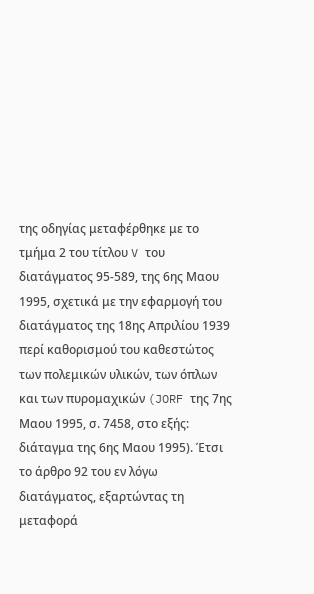της οδηγίας μεταφέρθηκε με το τμήμα 2 του τίτλου V του διατάγματος 95-589, της 6ης Μαου 1995, σχετικά με την εφαρμογή του διατάγματος της 18ης Απριλίου 1939 περί καθορισμού του καθεστώτος των πολεμικών υλικών, των όπλων και των πυρομαχικών (JORF της 7ης Μαου 1995, σ. 7458, στο εξής: διάταγμα της 6ης Μαου 1995). Έτσι το άρθρο 92 του εν λόγω διατάγματος, εξαρτώντας τη μεταφορά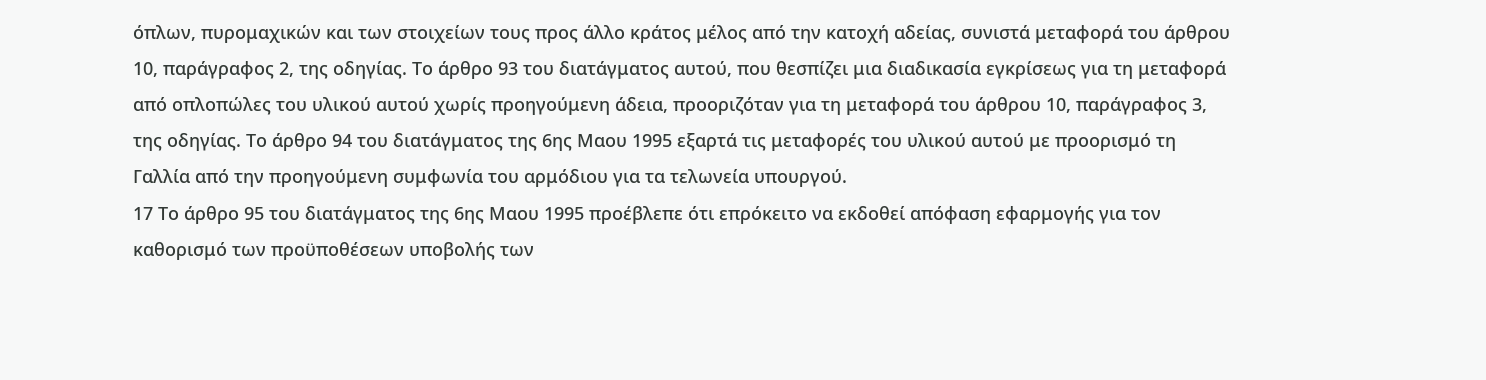όπλων, πυρομαχικών και των στοιχείων τους προς άλλο κράτος μέλος από την κατοχή αδείας, συνιστά μεταφορά του άρθρου 10, παράγραφος 2, της οδηγίας. Το άρθρο 93 του διατάγματος αυτού, που θεσπίζει μια διαδικασία εγκρίσεως για τη μεταφορά από οπλοπώλες του υλικού αυτού χωρίς προηγούμενη άδεια, προοριζόταν για τη μεταφορά του άρθρου 10, παράγραφος 3, της οδηγίας. Το άρθρο 94 του διατάγματος της 6ης Μαου 1995 εξαρτά τις μεταφορές του υλικού αυτού με προορισμό τη Γαλλία από την προηγούμενη συμφωνία του αρμόδιου για τα τελωνεία υπουργού.
17 Το άρθρο 95 του διατάγματος της 6ης Μαου 1995 προέβλεπε ότι επρόκειτο να εκδοθεί απόφαση εφαρμογής για τον καθορισμό των προϋποθέσεων υποβολής των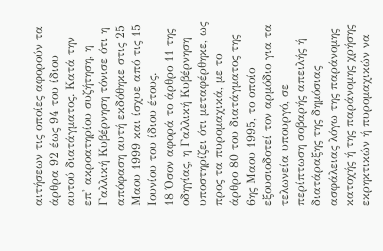αιτήσεων τις οποίες αφορούν τα άρθρα 92 έως 94 του ίδιου αυτού διατάγματος. Κατά την επ' ακροατηρίου συζήτηση, η Γαλλική Κυβέρνηση τόνισε ότι η απόφαση αυτή εκδόθηκε στις 25 Μαου 1999 και ίσχυε από τις 15 Ιουνίου του ίδιου έτους.
18 Όσον αφορά το άρθρο 11 της οδηγίας, η Γαλλική Κυβέρνηση υποστηρίζει ότι μεταφέρθηκε, ως προς τα πυρομαχικά, με το άρθρο 80 του διατάγματος της 6ης Μαου 1995, το οποίο εξουσιοδοτεί τον αρμόδιο για τα τελωνεία υπουργό, σε περίπτωση σοβαρής απειλής ή διατάραξης της δημόσιας ασφάλειας λόγω της παράνομης κατοχής ή της παράνομης χρήσης εκρηκτικών ή πυρομαχικών να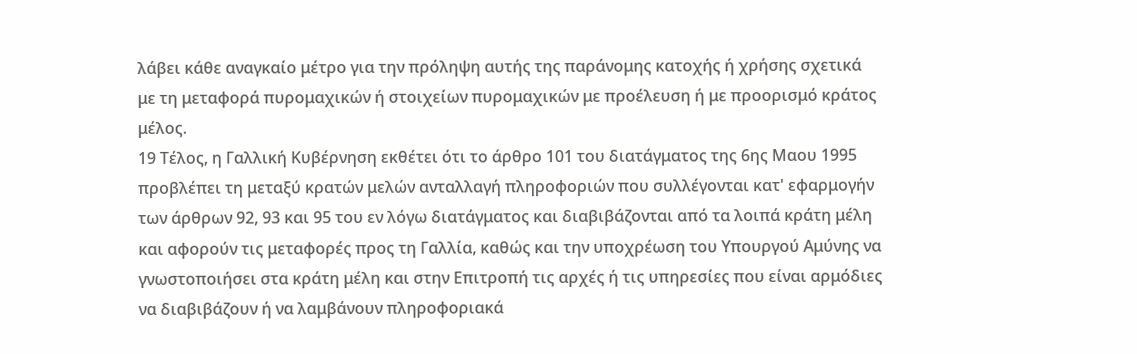λάβει κάθε αναγκαίο μέτρο για την πρόληψη αυτής της παράνομης κατοχής ή χρήσης σχετικά με τη μεταφορά πυρομαχικών ή στοιχείων πυρομαχικών με προέλευση ή με προορισμό κράτος μέλος.
19 Τέλος, η Γαλλική Κυβέρνηση εκθέτει ότι το άρθρο 101 του διατάγματος της 6ης Μαου 1995 προβλέπει τη μεταξύ κρατών μελών ανταλλαγή πληροφοριών που συλλέγονται κατ' εφαρμογήν των άρθρων 92, 93 και 95 του εν λόγω διατάγματος και διαβιβάζονται από τα λοιπά κράτη μέλη και αφορούν τις μεταφορές προς τη Γαλλία, καθώς και την υποχρέωση του Υπουργού Αμύνης να γνωστοποιήσει στα κράτη μέλη και στην Επιτροπή τις αρχές ή τις υπηρεσίες που είναι αρμόδιες να διαβιβάζουν ή να λαμβάνουν πληροφοριακά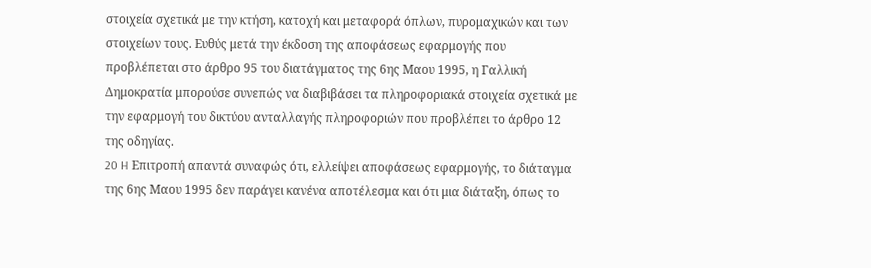στοιχεία σχετικά με την κτήση, κατοχή και μεταφορά όπλων, πυρομαχικών και των στοιχείων τους. Ευθύς μετά την έκδοση της αποφάσεως εφαρμογής που προβλέπεται στο άρθρο 95 του διατάγματος της 6ης Μαου 1995, η Γαλλική Δημοκρατία μπορούσε συνεπώς να διαβιβάσει τα πληροφοριακά στοιχεία σχετικά με την εφαρμογή του δικτύου ανταλλαγής πληροφοριών που προβλέπει το άρθρο 12 της οδηγίας.
20 H Επιτροπή απαντά συναφώς ότι, ελλείψει αποφάσεως εφαρμογής, το διάταγμα της 6ης Μαου 1995 δεν παράγει κανένα αποτέλεσμα και ότι μια διάταξη, όπως το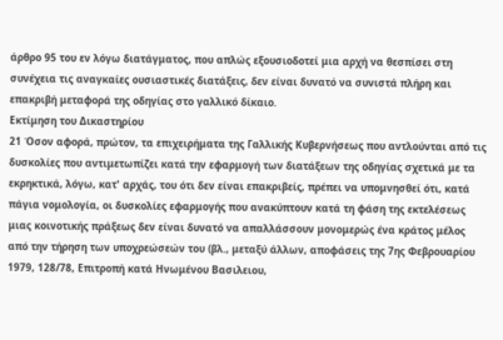άρθρο 95 του εν λόγω διατάγματος, που απλώς εξουσιοδοτεί μια αρχή να θεσπίσει στη συνέχεια τις αναγκαίες ουσιαστικές διατάξεις, δεν είναι δυνατό να συνιστά πλήρη και επακριβή μεταφορά της οδηγίας στο γαλλικό δίκαιο.
Εκτίμηση του Δικαστηρίου
21 Όσον αφορά, πρώτον, τα επιχειρήματα της Γαλλικής Κυβερνήσεως που αντλούνται από τις δυσκολίες που αντιμετωπίζει κατά την εφαρμογή των διατάξεων της οδηγίας σχετικά με τα εκρηκτικά, λόγω, κατ' αρχάς, του ότι δεν είναι επακριβείς, πρέπει να υπομνησθεί ότι, κατά πάγια νομολογία, οι δυσκολίες εφαρμογής που ανακύπτουν κατά τη φάση της εκτελέσεως μιας κοινοτικής πράξεως δεν είναι δυνατό να απαλλάσσουν μονομερώς ένα κράτος μέλος από την τήρηση των υποχρεώσεών του (βλ., μεταξύ άλλων, αποφάσεις της 7ης Φεβρουαρίου 1979, 128/78, Επιτροπή κατά Ηνωμένου Βασιλειου,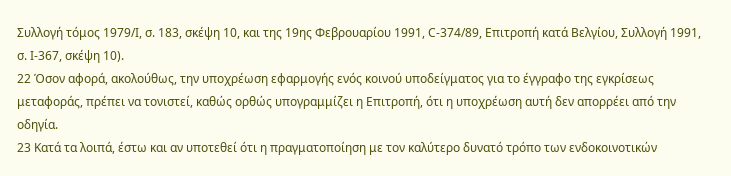Συλλογή τόμος 1979/Ι, σ. 183, σκέψη 10, και της 19ης Φεβρουαρίου 1991, C-374/89, Επιτροπή κατά Βελγίου, Συλλογή 1991, σ. Ι-367, σκέψη 10).
22 Όσον αφορά, ακολούθως, την υποχρέωση εφαρμογής ενός κοινού υποδείγματος για το έγγραφο της εγκρίσεως μεταφοράς, πρέπει να τονιστεί, καθώς ορθώς υπογραμμίζει η Επιτροπή, ότι η υποχρέωση αυτή δεν απορρέει από την οδηγία.
23 Κατά τα λοιπά, έστω και αν υποτεθεί ότι η πραγματοποίηση με τον καλύτερο δυνατό τρόπο των ενδοκοινοτικών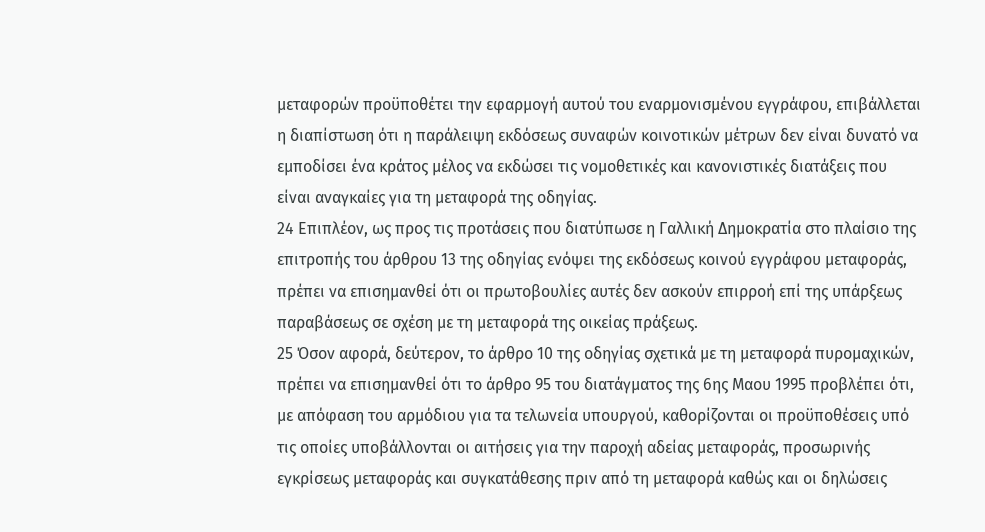μεταφορών προϋποθέτει την εφαρμογή αυτού του εναρμονισμένου εγγράφου, επιβάλλεται η διαπίστωση ότι η παράλειψη εκδόσεως συναφών κοινοτικών μέτρων δεν είναι δυνατό να εμποδίσει ένα κράτος μέλος να εκδώσει τις νομοθετικές και κανονιστικές διατάξεις που είναι αναγκαίες για τη μεταφορά της οδηγίας.
24 Επιπλέον, ως προς τις προτάσεις που διατύπωσε η Γαλλική Δημοκρατία στο πλαίσιο της επιτροπής του άρθρου 13 της οδηγίας ενόψει της εκδόσεως κοινού εγγράφου μεταφοράς, πρέπει να επισημανθεί ότι οι πρωτοβουλίες αυτές δεν ασκούν επιρροή επί της υπάρξεως παραβάσεως σε σχέση με τη μεταφορά της οικείας πράξεως.
25 Όσον αφορά, δεύτερον, το άρθρο 10 της οδηγίας σχετικά με τη μεταφορά πυρομαχικών, πρέπει να επισημανθεί ότι το άρθρο 95 του διατάγματος της 6ης Μαου 1995 προβλέπει ότι, με απόφαση του αρμόδιου για τα τελωνεία υπουργού, καθορίζονται οι προϋποθέσεις υπό τις οποίες υποβάλλονται οι αιτήσεις για την παροχή αδείας μεταφοράς, προσωρινής εγκρίσεως μεταφοράς και συγκατάθεσης πριν από τη μεταφορά καθώς και οι δηλώσεις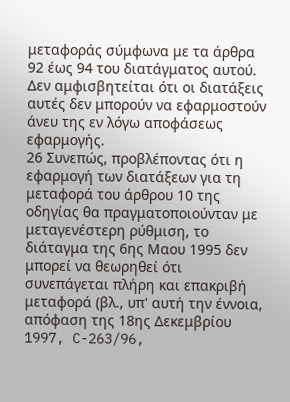μεταφοράς σύμφωνα με τα άρθρα 92 έως 94 του διατάγματος αυτού. Δεν αμφισβητείται ότι οι διατάξεις αυτές δεν μπορούν να εφαρμοστούν άνευ της εν λόγω αποφάσεως εφαρμογής.
26 Συνεπώς, προβλέποντας ότι η εφαρμογή των διατάξεων για τη μεταφορά του άρθρου 10 της οδηγίας θα πραγματοποιούνταν με μεταγενέστερη ρύθμιση, το διάταγμα της 6ης Μαου 1995 δεν μπορεί να θεωρηθεί ότι συνεπάγεται πλήρη και επακριβή μεταφορά (βλ., υπ' αυτή την έννοια, απόφαση της 18ης Δεκεμβρίου 1997, C-263/96,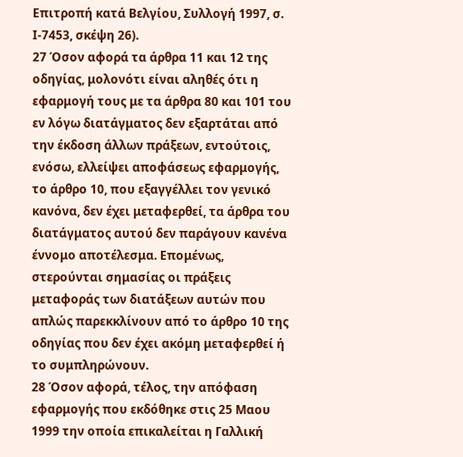Επιτροπή κατά Βελγίου, Συλλογή 1997, σ. Ι-7453, σκέψη 26).
27 Όσον αφορά τα άρθρα 11 και 12 της οδηγίας, μολονότι είναι αληθές ότι η εφαρμογή τους με τα άρθρα 80 και 101 του εν λόγω διατάγματος δεν εξαρτάται από την έκδοση άλλων πράξεων, εντούτοις, ενόσω, ελλείψει αποφάσεως εφαρμογής, το άρθρο 10, που εξαγγέλλει τον γενικό κανόνα, δεν έχει μεταφερθεί, τα άρθρα του διατάγματος αυτού δεν παράγουν κανένα έννομο αποτέλεσμα. Επομένως, στερούνται σημασίας οι πράξεις μεταφοράς των διατάξεων αυτών που απλώς παρεκκλίνουν από το άρθρο 10 της οδηγίας που δεν έχει ακόμη μεταφερθεί ή το συμπληρώνουν.
28 Όσον αφορά, τέλος, την απόφαση εφαρμογής που εκδόθηκε στις 25 Μαου 1999 την οποία επικαλείται η Γαλλική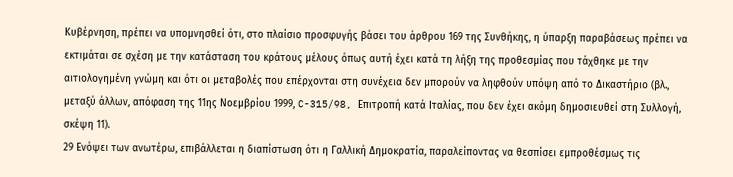Κυβέρνηση, πρέπει να υπομνησθεί ότι, στο πλαίσιο προσφυγής βάσει του άρθρου 169 της Συνθήκης, η ύπαρξη παραβάσεως πρέπει να εκτιμάται σε σχέση με την κατάσταση του κράτους μέλους όπως αυτή έχει κατά τη λήξη της προθεσμίας που τάχθηκε με την αιτιολογημένη γνώμη και ότι οι μεταβολές που επέρχονται στη συνέχεια δεν μπορούν να ληφθούν υπόψη από το Δικαστήριο (βλ., μεταξύ άλλων, απόφαση της 11ης Νοεμβρίου 1999, C-315/98, Επιτροπή κατά Ιταλίας, που δεν έχει ακόμη δημοσιευθεί στη Συλλογή, σκέψη 11).
29 Ενόψει των ανωτέρω, επιβάλλεται η διαπίστωση ότι η Γαλλική Δημοκρατία, παραλείποντας να θεσπίσει εμπροθέσμως τις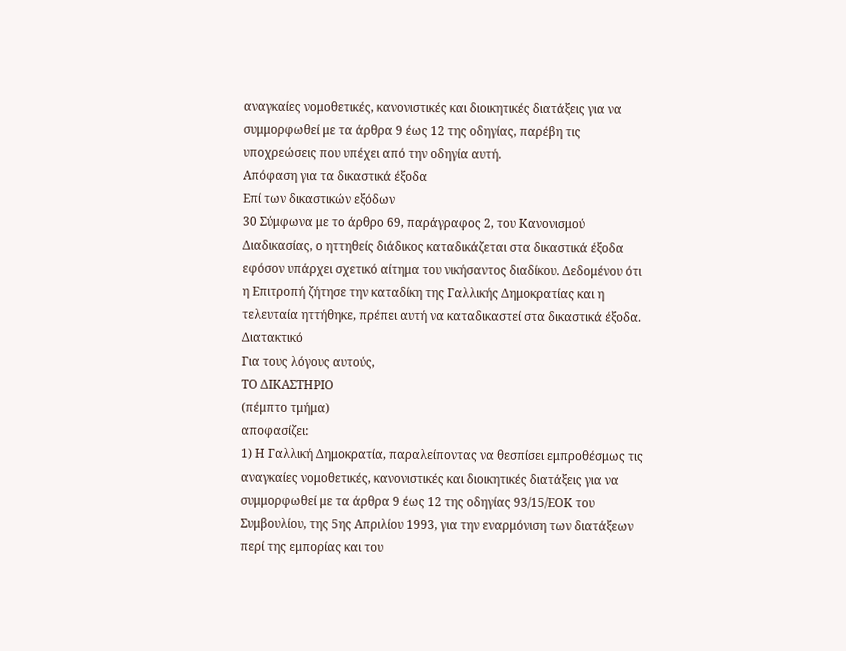αναγκαίες νομοθετικές, κανονιστικές και διοικητικές διατάξεις για να συμμορφωθεί με τα άρθρα 9 έως 12 της οδηγίας, παρέβη τις υποχρεώσεις που υπέχει από την οδηγία αυτή.
Απόφαση για τα δικαστικά έξοδα
Επί των δικαστικών εξόδων
30 Σύμφωνα με το άρθρο 69, παράγραφος 2, του Κανονισμού Διαδικασίας, ο ηττηθείς διάδικος καταδικάζεται στα δικαστικά έξοδα εφόσον υπάρχει σχετικό αίτημα του νικήσαντος διαδίκου. Δεδομένου ότι η Επιτροπή ζήτησε την καταδίκη της Γαλλικής Δημοκρατίας και η τελευταία ηττήθηκε, πρέπει αυτή να καταδικαστεί στα δικαστικά έξοδα.
Διατακτικό
Για τους λόγους αυτούς,
ΤΟ ΔΙΚΑΣΤΗΡΙΟ
(πέμπτο τμήμα)
αποφασίζει:
1) Η Γαλλική Δημοκρατία, παραλείποντας να θεσπίσει εμπροθέσμως τις αναγκαίες νομοθετικές, κανονιστικές και διοικητικές διατάξεις για να συμμορφωθεί με τα άρθρα 9 έως 12 της οδηγίας 93/15/ΕΟΚ του Συμβουλίου, της 5ης Απριλίου 1993, για την εναρμόνιση των διατάξεων περί της εμπορίας και του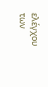ελέγχου των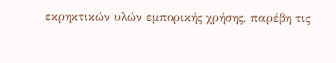εκρηκτικών υλών εμπορικής χρήσης, παρέβη τις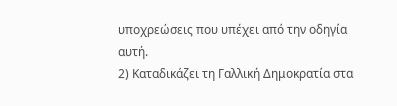υποχρεώσεις που υπέχει από την οδηγία αυτή.
2) Καταδικάζει τη Γαλλική Δημοκρατία στα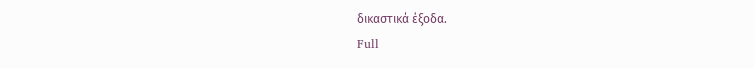δικαστικά έξοδα.
Full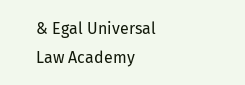& Egal Universal Law Academy